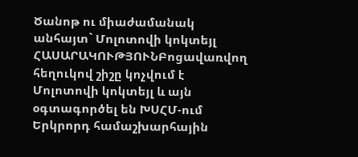Ծանոթ ու միաժամանակ անհայտ` Մոլոտովի կոկտեյլ
ՀԱՍԱՐԱԿՈՒԹՅՈՒՆԲոցավառվող հեղուկով շիշը կոչվում է Մոլոտովի կոկտեյլ և այն օգտագործել են ԽՍՀՄ-ում Երկրորդ համաշխարհային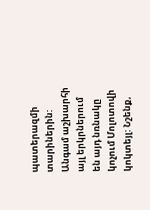պատերազմի տարիներին: Անգամ աշխարհի այլ երկրներում են այդ նռնակը կոչում Մոլոտովի կոկտեյլ: Նշենք,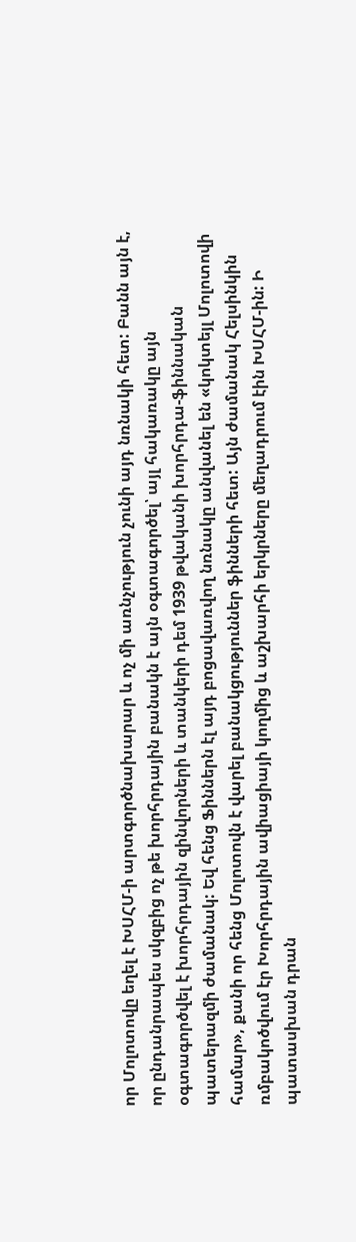որ Մոլոտովը եղել է ԽՍՀՄ-ի արտգործնախարար և ոչ մի առնչություն չունի այդ նռնակի հետ: Բանն այն է, որ ընդանրապես սկզբից ոչ թե խորհրդային բանակն է այն օգտագործել՝ այլ հակառակը այն օգտագործվել է խորհրդային զինվորների և տանկերի դեմ 1939 թվականի խորհրդա-ֆիննական պատերազմի ժամանակ: Եվ հենց Ֆիններն էլ այդ բոցավառվող նռնակը անվանել են «կոկտեյլ Մոլոտովի համար», քանի որ հենց Մոլոտովն է վարել բանակցություններ ֆինների հետ: Այն ժամանակ Հելսինկին ռմբակոծվում էր Խորհրդային ավիացիայի կողմից և աշխարհի երկրները մեղադրում էին ԽՍՀՄ-ին: Ի պատասխան դրան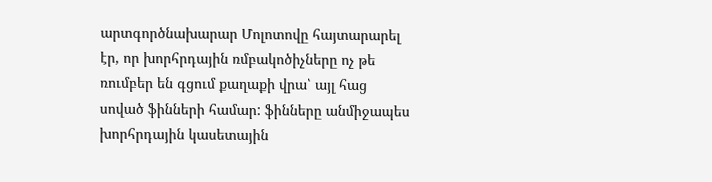արտգործնախարար Մոլոտովը հայտարարել էր, որ խորհրդային ռմբակոծիչները ոչ թե ռումբեր են գցում քաղաքի վրա՝ այլ հաց սոված ֆինների համար: ֆինները անմիջապես խորհրդային կասետային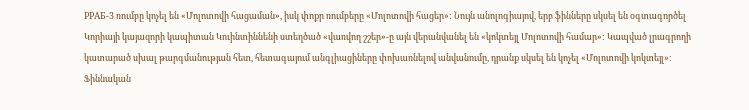РРАБ-3 ռումբը կոչել են «Մոլոտովի հացաման», իսկ փոքր ռումբերը «Մոլոտովի հացեր»: Նույն անոլոգիայով, երբ ֆինները սկսել են օգտագործել Կորիայի կայազորի կապիտան Կուինտիննենի ստեղծած «վառվող շշեր»-ը այն վերանվանել են «կոկտեյլ Մոլոտովի համար»: Կապված լրագրողի կատարած սխալ թարգմանության հետ, հետագայում անգլիացիները փոխառնելով անվանումը, դրանք սկսել են կոչել «Մոլոտովի կոկտեյլ»:
Ֆիննական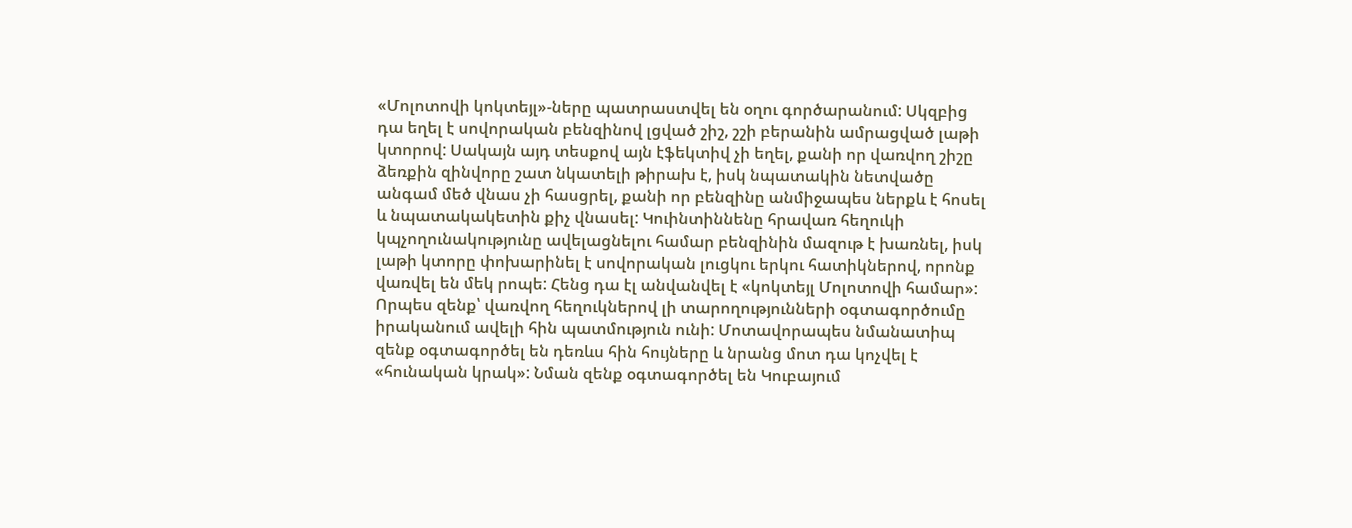«Մոլոտովի կոկտեյլ»-ները պատրաստվել են օղու գործարանում: Սկզբից դա եղել է սովորական բենզինով լցված շիշ, շշի բերանին ամրացված լաթի կտորով: Սակայն այդ տեսքով այն էֆեկտիվ չի եղել, քանի որ վառվող շիշը ձեռքին զինվորը շատ նկատելի թիրախ է, իսկ նպատակին նետվածը անգամ մեծ վնաս չի հասցրել, քանի որ բենզինը անմիջապես ներքև է հոսել և նպատակակետին քիչ վնասել: Կուինտիննենը հրավառ հեղուկի կպչողունակությունը ավելացնելու համար բենզինին մազութ է խառնել, իսկ լաթի կտորը փոխարինել է սովորական լուցկու երկու հատիկներով, որոնք վառվել են մեկ րոպե: Հենց դա էլ անվանվել է «կոկտեյլ Մոլոտովի համար»:
Որպես զենք՝ վառվող հեղուկներով լի տարողությունների օգտագործումը իրականում ավելի հին պատմություն ունի: Մոտավորապես նմանատիպ զենք օգտագործել են դեռևս հին հույները և նրանց մոտ դա կոչվել է «հունական կրակ»: Նման զենք օգտագործել են Կուբայում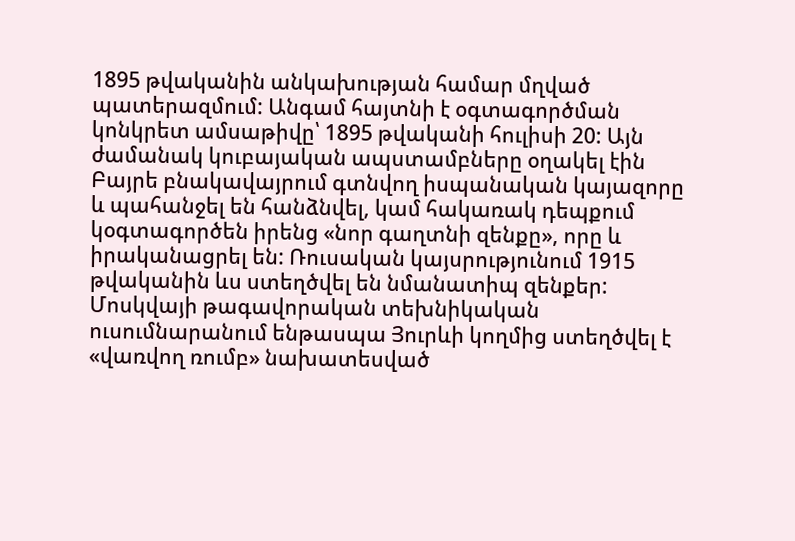1895 թվականին անկախության համար մղված պատերազմում: Անգամ հայտնի է օգտագործման կոնկրետ ամսաթիվը՝ 1895 թվականի հուլիսի 20: Այն ժամանակ կուբայական ապստամբները օղակել էին Բայրե բնակավայրում գտնվող իսպանական կայազորը և պահանջել են հանձնվել, կամ հակառակ դեպքում կօգտագործեն իրենց «նոր գաղտնի զենքը», որը և իրականացրել են: Ռուսական կայսրությունում 1915 թվականին ևս ստեղծվել են նմանատիպ զենքեր: Մոսկվայի թագավորական տեխնիկական ուսումնարանում ենթասպա Յուրևի կողմից ստեղծվել է «վառվող ռումբ» նախատեսված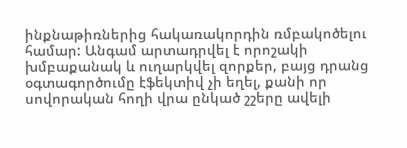ինքնաթիռներից հակառակորդին ռմբակոծելու համար: Անգամ արտադրվել է որոշակի խմբաքանակ և ուղարկվել զորքեր, բայց դրանց օգտագործումը էֆեկտիվ չի եղել, քանի որ սովորական հողի վրա ընկած շշերը ավելի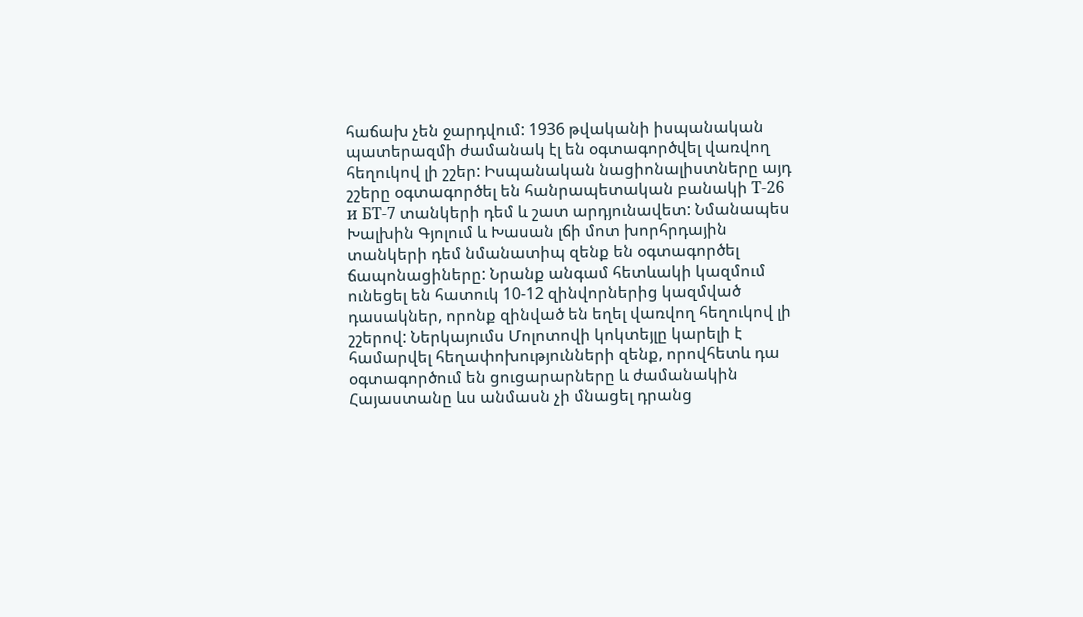հաճախ չեն ջարդվում: 1936 թվականի իսպանական պատերազմի ժամանակ էլ են օգտագործվել վառվող հեղուկով լի շշեր: Իսպանական նացիոնալիստները այդ շշերը օգտագործել են հանրապետական բանակի Т-26 и БТ-7 տանկերի դեմ և շատ արդյունավետ: Նմանապես Խալխին Գյոլում և Խասան լճի մոտ խորհրդային տանկերի դեմ նմանատիպ զենք են օգտագործել ճապոնացիները: Նրանք անգամ հետևակի կազմում ունեցել են հատուկ 10-12 զինվորներից կազմված դասակներ, որոնք զինված են եղել վառվող հեղուկով լի շշերով: Ներկայումս Մոլոտովի կոկտեյլը կարելի է համարվել հեղափոխությունների զենք, որովհետև դա օգտագործում են ցուցարարները և ժամանակին Հայաստանը ևս անմասն չի մնացել դրանց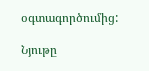օգտագործումից:

Նյութը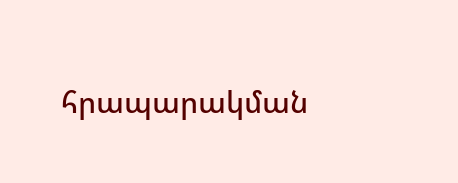հրապարակման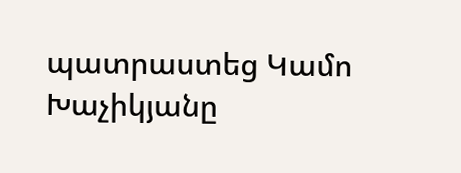պատրաստեց Կամո Խաչիկյանը